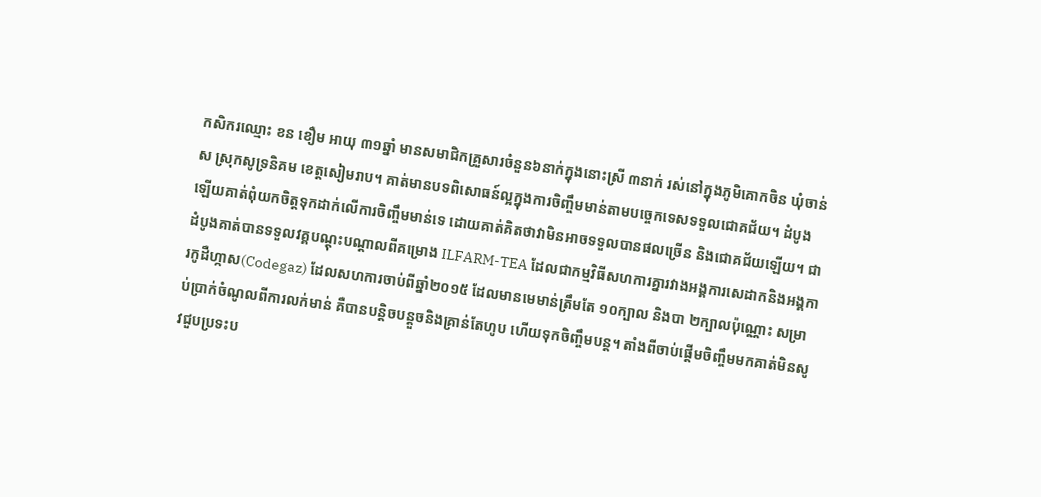កសិករឈ្មោះ ខន ខឿម អាយុ ៣១ឆ្នាំ មានសមាជិកគ្រួសារចំនួន៦នាក់ក្នុងនោះស្រី ៣នាក់ រស់នៅក្នុងភូមិគោកចិន ឃុំចាន់ស ស្រុកសូទ្រនិគម ខេត្តសៀមរាប។ គាត់មានបទពិសោធន៍ល្អក្នុងការចិញ្ចឹមមាន់តាមបច្ចេកទេសទទួលជោគជ័យ។ ដំបូង ឡើយគាត់ពុំយកចិត្ដទុកដាក់លើការចិញ្ចឹមមាន់ទេ ដោយគាត់គិតថាវាមិនអាចទទួលបានផលច្រើន និងជោគជ័យឡើយ។ ជាដំបូងគាត់បានទទួលវគ្គបណ្ដុះបណ្ដាលពីគម្រោង ILFARM-TEA ដែលជាកម្មវិធីសហការគ្នារវាងអង្គការសេដាកនិងអង្គការកូដឺហ្កាស(Codegaz) ដែលសហការចាប់ពីឆ្នាំ២០១៥ ដែលមានមេមាន់ត្រឹមតែ ១០ក្បាល និងបា ២ក្បាលប៉ុណ្ណោះ សម្រាប់ប្រាក់ចំណូលពីការលក់មាន់ គឺបានបន្តិចបន្តួចនិងគ្រាន់តែហូប ហើយទុកចិញ្ចឹមបន្ត។ តាំងពីចាប់ផ្ដើមចិញ្ចឹមមកគាត់មិនសូវជួបប្រទះប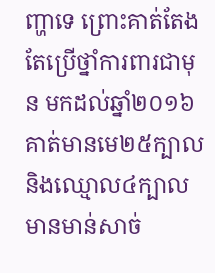ញ្ហាទេ ព្រោះគាត់តែងតែប្រើថ្នាំការពារជាមុន មកដល់ឆ្នាំ២០១៦ គាត់មានមេ២៥ក្បាល និងឈ្មោល៤ក្បាល មានមាន់សាច់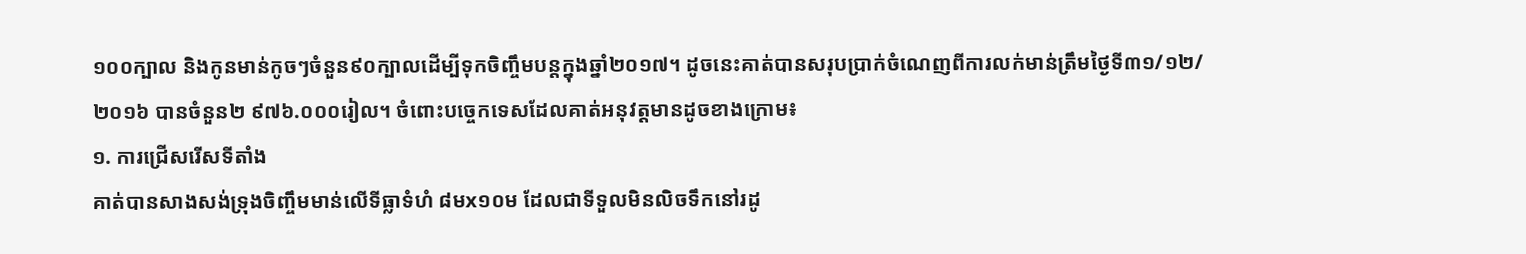១០០ក្បាល និងកូនមាន់កូចៗចំនួន៩០ក្បាលដើម្បីទុកចិញ្ចឹមបន្តក្នុងឆ្នាំ២០១៧។ ដូចនេះគាត់បានសរុបប្រាក់ចំណេញពីការលក់មាន់ត្រឹមថ្ងៃទី៣១/១២/២០១៦ បានចំនួន២ ៩៧៦.០០០រៀល។ ចំពោះបច្ចេកទេសដែលគាត់អនុវត្ដមានដូចខាងក្រោម៖
១. ការជ្រើសរើសទីតាំង
គាត់បានសាងសង់ទ្រុងចិញ្ចឹមមាន់លើទីធ្លាទំហំ ៨មx១០ម ដែលជាទីទួលមិនលិចទឹកនៅរដូ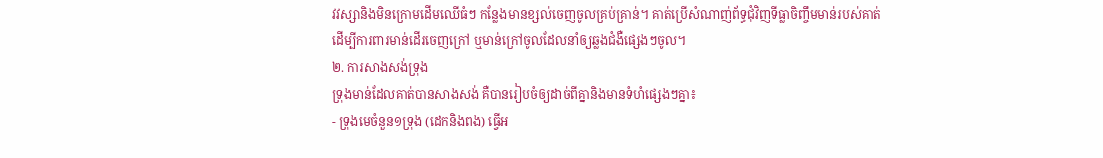វវស្សានិងមិនក្រោមដើមឈើធំៗ កន្លែងមានខ្សល់ចេញចូលគ្រប់គ្រាន់។ គាត់ប្រើសំណាញ់ព័ទ្ធជុំវិញទីធ្លាចិញ្ចឹមមាន់របស់គាត់ដើម្បីការពារមាន់ដើរចេញក្រៅ ឬមាន់ក្រៅចូលដែលនាំឲ្យឆ្លងជំងឺផ្សេងៗចូល។
២. ការសាងសង់ទ្រុង
ទ្រុងមាន់ដែលគាត់បានសាងសង់ គឺបានរៀបចំឲ្យដាច់ពីគ្នានិងមានទំហំផ្សេងៗគ្នា៖
- ទ្រុងមេចំនួន១ទ្រុង (ដេកនិងពង) ធ្វើអ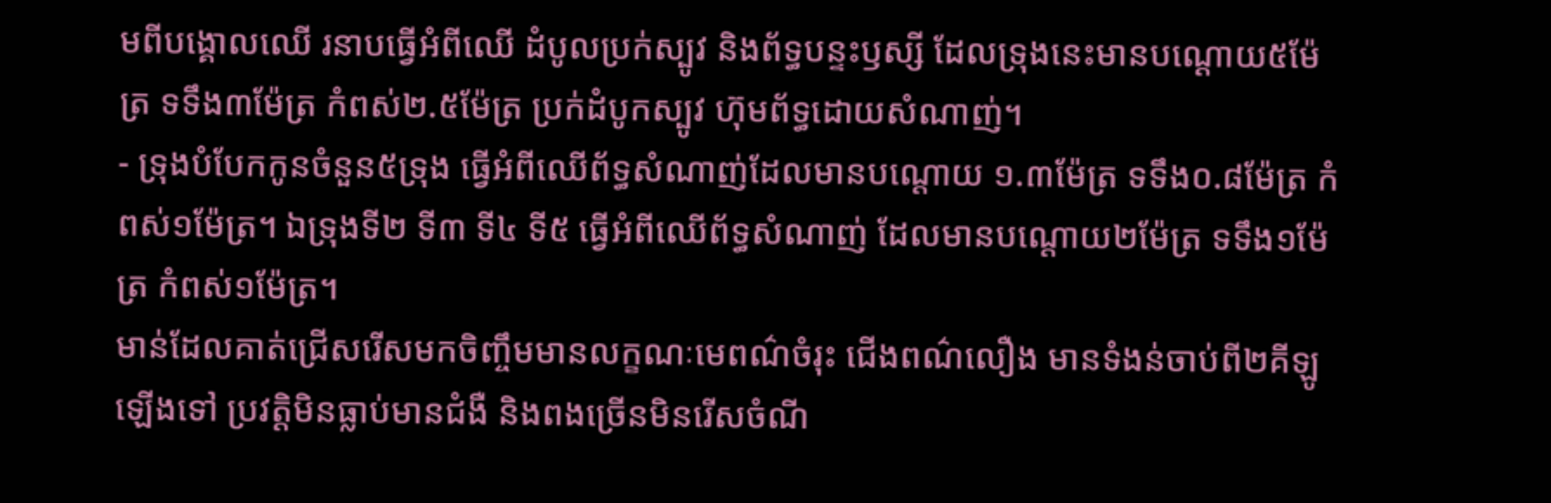មពីបង្គោលឈើ រនាបធ្វើអំពីឈើ ដំបូលប្រក់ស្បូវ និងព័ទ្ធបន្ទះឫស្សី ដែលទ្រុងនេះមានបណ្ដោយ៥ម៉ែត្រ ទទឹង៣ម៉ែត្រ កំពស់២.៥ម៉ែត្រ ប្រក់ដំបូកស្បូវ ហ៊ុមព័ទ្ធដោយសំណាញ់។
- ទ្រុងបំបែកកូនចំនួន៥ទ្រុង ធ្វើអំពីឈើព័ទ្ធសំណាញ់ដែលមានបណ្ដោយ ១.៣ម៉ែត្រ ទទឹង០.៨ម៉ែត្រ កំពស់១ម៉ែត្រ។ ឯទ្រុងទី២ ទី៣ ទី៤ ទី៥ ធ្វើអំពីឈើព័ទ្ធសំណាញ់ ដែលមានបណ្ដោយ២ម៉ែត្រ ទទឹង១ម៉ែត្រ កំពស់១ម៉ែត្រ។
មាន់ដែលគាត់ជ្រើសរើសមកចិញ្ចឹមមានលក្ខណៈមេពណ៌ចំរុះ ជើងពណ៌លឿង មានទំងន់ចាប់ពី២គីឡូឡើងទៅ ប្រវត្តិមិនធ្លាប់មានជំងឺ និងពងច្រើនមិនរើសចំណី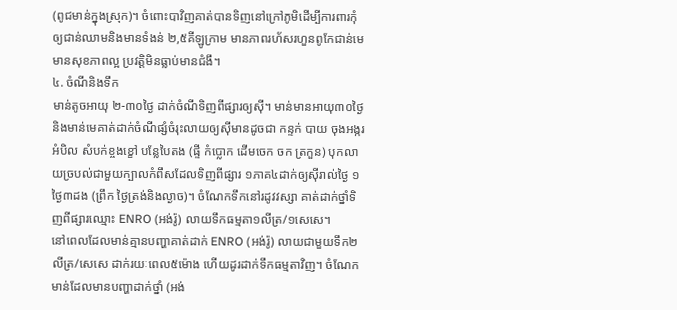(ពូជមាន់ក្នុងស្រុក)។ ចំពោះបាវិញគាត់បានទិញនៅក្រៅភូមិដើម្បីការពារកុំឲ្យជាន់ឈាមនិងមានទំងន់ ២,៥គីឡូក្រាម មានភាពរហ័សរហួនពូកែជាន់មេ មានសុខភាពល្អ ប្រវត្ដិមិនធ្លាប់មានជំងឹ។
៤. ចំណីនិងទឹក
មាន់តូចអាយុ ២-៣០ថ្ងៃ ដាក់ចំណីទិញពីផ្សារឲ្យស៊ី។ មាន់មានអាយុ៣០ថ្ងៃនិងមាន់មេគាត់ដាក់ចំណីផ្សំចំរុះលាយឲ្យស៊ីមានដូចជា កន្ទក់ បាយ ចុងអង្ករ អំបិល សំបក់ខ្ចងខ្ខៅ បន្លែបៃតង (ផ្ទី កំប្លោក ដើមចេក ចក ត្រកួន) បុកលាយច្របល់ជាមួយក្បាលកំពឹសដែលទិញពីផ្សារ ១ភាគ៤ដាក់ឲ្យស៊ីរាល់ថ្ងៃ ១ថ្ងៃ៣ដង (ព្រឹក ថ្ងៃត្រង់និងល្ងាច)។ ចំណែកទឹកនៅរដូវវស្សា គាត់ដាក់ថ្នាំទិញពីផ្សារឈ្មោះ ENRO (អង់រ៉ូ) លាយទឹកធម្មតា១លីត្រ/១សេសេ។
នៅពេលដែលមាន់គ្មានបញ្ហាគាត់ដាក់ ENRO (អង់រ៉ូ) លាយជាមួយទឹក២លីត្រ/សេសេ ដាក់រយៈពេល៥ម៉ោង ហើយដូរដាក់ទឹកធម្មតាវិញ។ ចំណែកមាន់ដែលមានបញ្ហាដាក់ថ្នាំ (អង់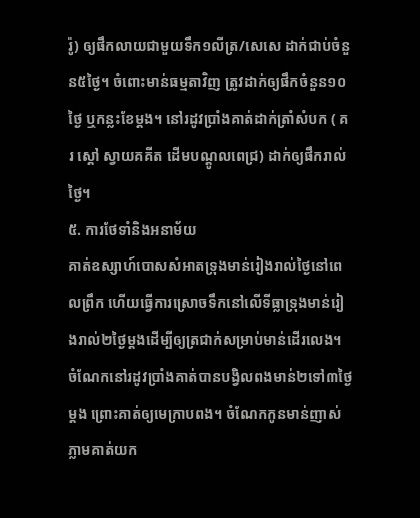រ៉ូ) ឲ្យផឹកលាយជាមួយទឹក១លីត្រ/សេសេ ដាក់ជាប់ចំនួន៥ថ្ងៃ។ ចំពោះមាន់ធម្មតាវិញ ត្រូវដាក់ឲ្យផឹកចំនួន១០ថ្ងៃ ឬកន្លះខែម្ដង។ នៅរដូវប្រាំងគាត់ដាក់ត្រាំសំបក ( គរ ស្ដៅ ស្វាយគគីត ដើមបណ្ដូលពេជ្រ) ដាក់ឲ្យផឹករាល់ថ្ងៃ។
៥. ការថែទាំនិងអនាម័យ
គាត់ឧស្សាហ៍បោសសំអាតទ្រុងមាន់រៀងរាល់ថ្ងៃនៅពេលព្រឹក ហើយធ្វើការស្រោចទឹកនៅលើទីធ្លាទ្រុងមាន់រៀងរាល់២ថ្ងៃម្ដងដើម្បីឲ្យត្រជាក់សម្រាប់មាន់ដើរលេង។ ចំណែកនៅរដូវប្រាំងគាត់បានបង្វិលពងមាន់២ទៅ៣ថ្ងៃម្តង ព្រោះគាត់ឲ្យមេក្រាបពង។ ចំណែកកូនមាន់ញាស់ភ្លាមគាត់យក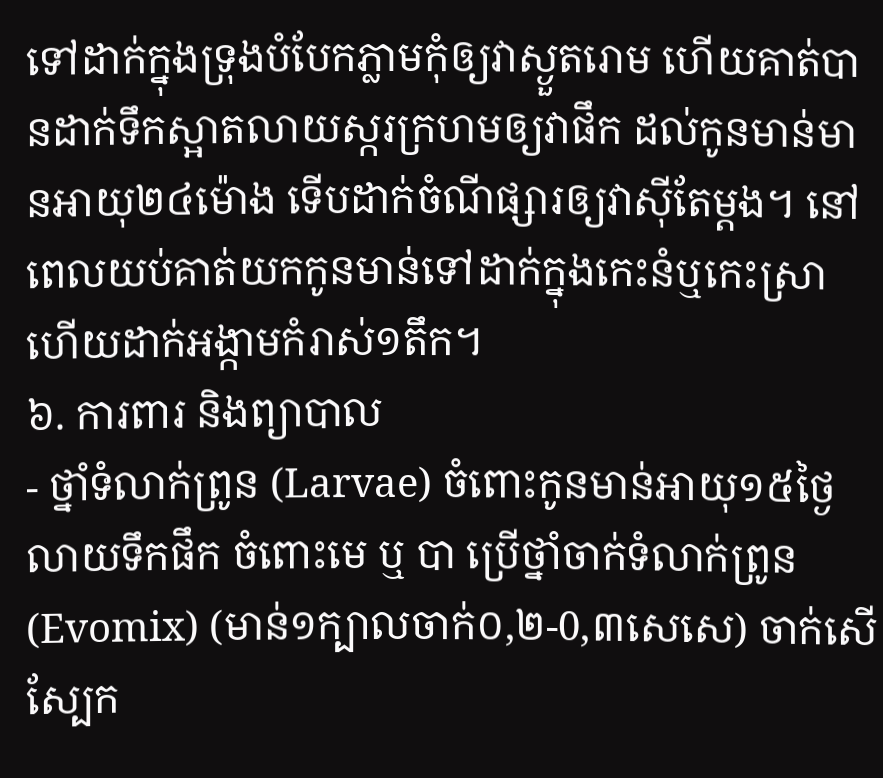ទៅដាក់ក្នុងទ្រុងបំបែកភ្លាមកុំឲ្យវាស្ងួតរោម ហើយគាត់បានដាក់ទឹកស្អាតលាយស្ករក្រហមឲ្យវាផឹក ដល់កូនមាន់មានអាយុ២៤ម៉ោង ទើបដាក់ចំណីផ្សារឲ្យវាស៊ីតែម្តង។ នៅពេលយប់គាត់យកកូនមាន់ទៅដាក់ក្នុងកេះនំឬកេះស្រា ហើយដាក់អង្កាមកំរាស់១តឹក។
៦. ការពារ និងព្យាបាល
- ថ្នាំទំលាក់ព្រូន (Larvae) ចំពោះកូនមាន់អាយុ១៥ថ្ងៃលាយទឹកផឹក ចំពោះមេ ឬ បា ប្រើថ្នាំចាក់ទំលាក់ព្រូន (Evomix) (មាន់១ក្បាលចាក់០,២-0,៣សេសេ) ចាក់សើស្បែក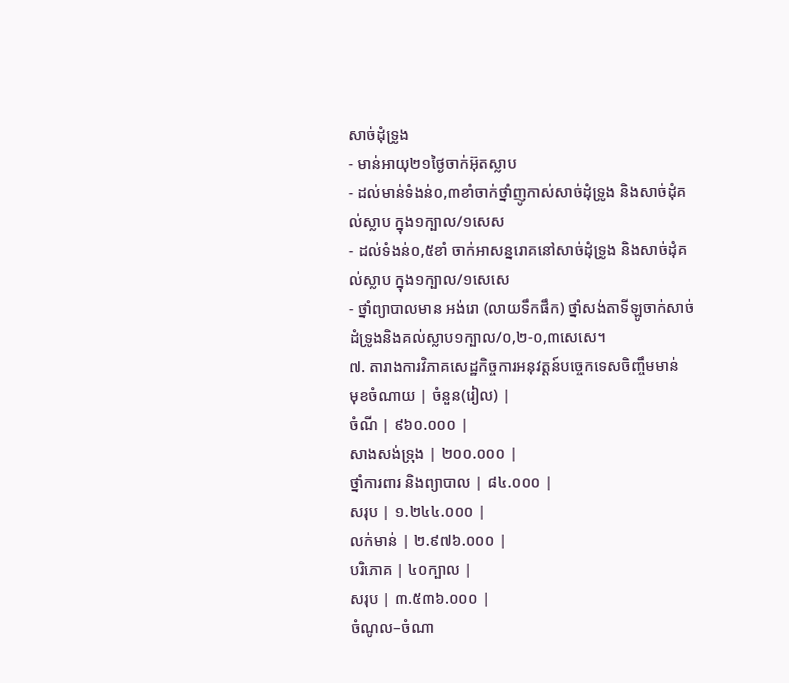សាច់ដុំទ្រូង
- មាន់អាយុ២១ថ្ងៃចាក់អ៊ុតស្លាប
- ដល់មាន់ទំងន់០,៣ខាំចាក់ថ្នាំញូកាស់សាច់ដុំទ្រូង និងសាច់ដុំគល់ស្លាប ក្នុង១ក្បាល/១សេស
- ដល់ទំងន់០,៥ខាំ ចាក់អាសន្នរោគនៅសាច់ដុំទ្រូង និងសាច់ដុំគល់ស្លាប ក្នុង១ក្បាល/១សេសេ
- ថ្នាំព្យាបាលមាន អង់រោ (លាយទឹកផឹក) ថ្នាំសង់តាទីឡូចាក់សាច់ដំទ្រូងនិងគល់ស្លាប១ក្បាល/០,២-០,៣សេសេ។
៧. តារាងការវិភាគសេដ្ឋកិច្ចការអនុវត្តន៍បច្ចេកទេសចិញ្ចឹមមាន់
មុខចំណាយ | ចំនួន(រៀល) |
ចំណី | ៩៦០.០០០ |
សាងសង់ទ្រុង | ២០០.០០០ |
ថ្នាំការពារ និងព្យាបាល | ៨៤.០០០ |
សរុប | ១.២៤៤.០០០ |
លក់មាន់ | ២.៩៧៦.០០០ |
បរិភោគ | ៤០ក្បាល |
សរុប | ៣.៥៣៦.០០០ |
ចំណូល–ចំណា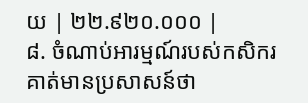យ | ២២.៩២០.០០០ |
៨. ចំណាប់អារម្មណ៍របស់កសិករ
គាត់មានប្រសាសន៍ថា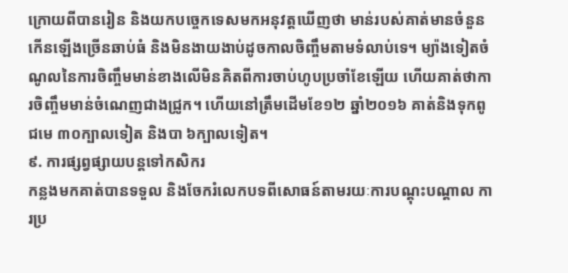ក្រោយពីបានរៀន និងយកបច្ចេកទេសមកអនុវត្តឃើញថា មាន់របស់គាត់មានចំនួនកើនឡើងច្រើនឆាប់ធំ និងមិនងាយងាប់ដូចកាលចិញ្ចឹមតាមទំលាប់ទេ។ ម្យ៉ាងទៀតចំណូលនៃការចិញ្ចឹមមាន់ខាងលើមិនគិតពីការចាប់ហូបប្រចាំខែឡើយ ហើយគាត់ថាការចិញ្ចឹមមាន់ចំណេញជាងជ្រូក។ ហើយនៅត្រឹមដើមខែ១២ ឆ្នាំ២០១៦ គាត់និងទុកពូជមេ ៣០ក្បាលទៀត និងបា ៦ក្បាលទៀត។
៩. ការផ្សព្វផ្សាយបន្ដទៅកសិករ
កន្លងមកគាត់បានទទួល និងចែករំលេកបទពីសោធន៍តាមរយៈការបណ្ដុះបណ្ដាល ការប្រ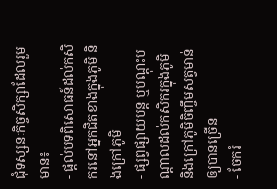ជុំទស្សនៈកិច្ចសិក្សាដែលរួមមាន៖
- ផ្ដល់បទពិសោធន៍ដល់កសិករនៅអ្នកជិតខាងក្នុងភូមិ និងក្រៅភូមិ
- ផ្សព្វផ្សាយបន្ត ឬបណ្ដុះបណ្ដាលដល់កសិករក្នុងភូមិ និងក្រៅភូមិចិញ្ចឹមសត្វមាន់ឲ្យបានច្រើន
- ចែករំ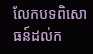លែកបទពិសោធន៍ដល់ក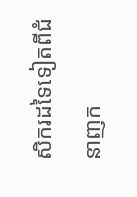សិករដទៃទៀតពីជំនាញក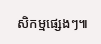សិកម្មផ្សេងៗ៕